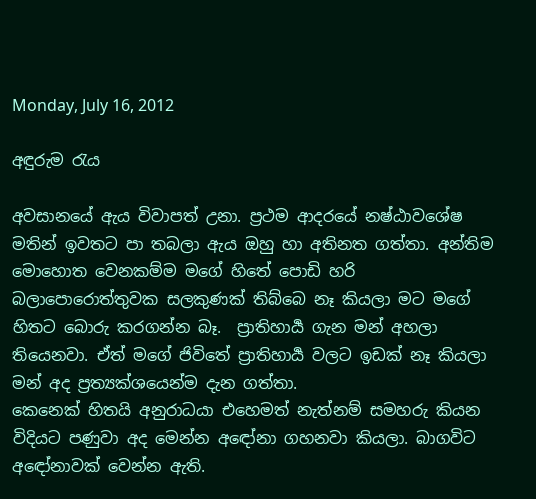Monday, July 16, 2012

අඳුරුම රැය

අවසානයේ ඇය විවාපත් උනා. ප්‍රථම ආදරයේ නෂ්ඨාවශේෂ මතින් ඉවතට පා තබලා ඇය ඔහු හා අතිනත ගත්තා. අන්තිම මොහොත වෙනකම්ම මගේ හිතේ පොඩි හරි බලාපොරොත්තුවක සලකුණක් තිබ්බෙ නෑ කියලා මට මගේ හිතට බොරු කරගන්න බෑ.  ප්‍රාතිහාර්‍ය ගැන මන් අහලා තියෙනවා. ඒත් මගේ ජිවිතේ ප්‍රාතිහාර්‍ය වලට ඉඩක් නෑ කියලා මන් අද ප්‍රත්‍යක්ශයෙන්ම දැන ගත්තා.
කෙනෙක් හිතයි අනුරාධයා එහෙමත් නැත්නම් සමහරු කියන විදියට පණුවා අද මෙන්න අඳෝනා ගහනවා කියලා. බාගවිට අඳෝනාවක් වෙන්න ඇති.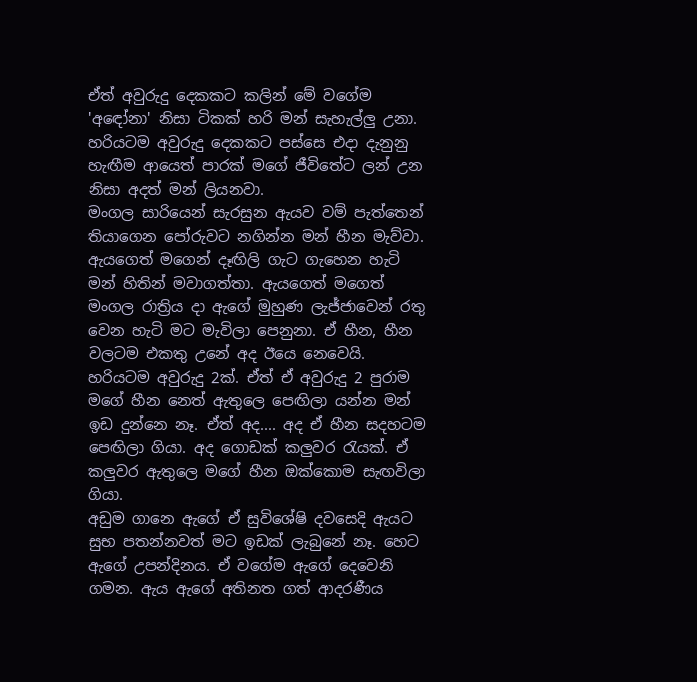ඒත් අවුරුදු දෙකකට කලින් මේ වගේම 'අඳෝනා' නිසා ටිකක් හරි මන් සැහැල්ලු උනා. හරියටම අවුරුදු දෙකකට පස්සෙ එදා දැනුනු හැඟීම ආයෙත් පාරක් මගේ ජීවිතේට ලන් උන නිසා අදත් මන් ලියනවා.
මංගල සාරියෙන් සැරසුන ඇයව වම් පැත්තෙන් තියාගෙන පෝරුවට නගින්න මන් හීන මැව්වා. ඇයගෙත් මගෙන් දෑඟිලි ගැට ගැහෙන හැටි මන් හිතින් මවාගත්තා. ඇයගෙත් මගෙත් මංගල රාත්‍රිය දා ඇගේ මුහුණ ලැජ්ජාවෙන් රතු වෙන හැටි මට මැවිලා පෙනුනා. ඒ හීන, හීන වලටම එකතු උනේ අද ඊයෙ නෙවෙයි. හරියටම අවුරුදු 2ක්. ඒත් ඒ අවුරුදු 2 පුරාම මගේ හීන නෙත් ඇතුලෙ පෙඟිලා යන්න මන් ඉඩ දුන්නෙ නෑ. ඒත් අද.... අද ඒ හීන සදහටම පෙඟිලා ගියා. අද ගොඩක් කලුවර රැයක්. ඒ කලුවර ඇතුලෙ මගේ හීන ඔක්කොම සැඟවිලා ගියා.
අඩුම ගානෙ ඇගේ ඒ සුවිශේෂි දවසෙදි ඇයට සුභ පතන්නවත් මට ඉඩක් ලැබුනේ නෑ. හෙට ඇගේ උපන්දිනය. ඒ වගේම ඇගේ දෙවෙනි ගමන. ඇය ඇගේ අතිනත ගත් ආදරණීය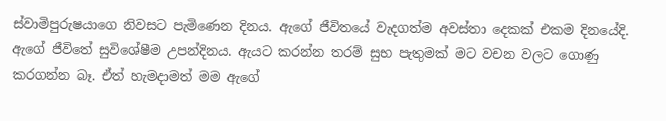ස්වාමිපුරුෂයාගෙ නිවසට පැමිණෙන දිනය. ඇගේ ජීවිතයේ වැදගත්ම අවස්තා දෙකක් එකම දිනයේදි. ඇගේ ජීවිතේ සුවිශේෂීම උපන්දිනය. ඇයට කරන්න තරම් සුභ පැතුමක් මට වචන වලට ගොණු කරගන්න බෑ. ඒත් හැමදාමත් මම ඇගේ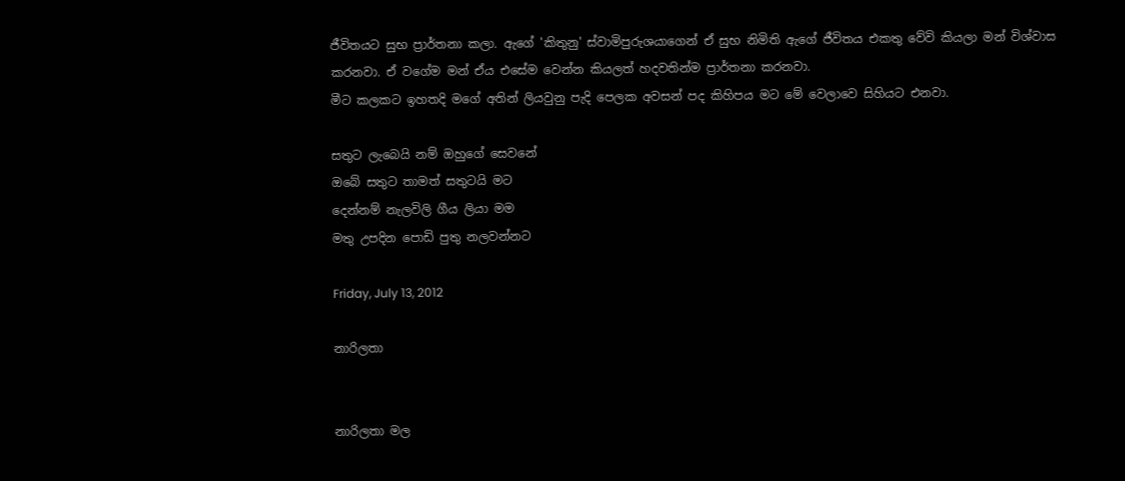ජීවිතයට සුභ ප්‍රාර්තනා කලා. ඇගේ 'කිතුනු' ස්වාමිපුරුශයාගෙන් ඒ සුභ නිමිති ඇගේ ජීවිතය එකතු වේවි කියලා මන් විශ්වාස කරනවා. ඒ වගේම මන් ඒය එසේම වෙන්න කියලත් හදවතින්ම ප්‍රාර්තනා කරනවා.
මීට කලකට ඉහතදි මගේ අතින් ලියවුනු පැදි පෙලක අවසන් පද කිහිපය මට මේ වෙලාවෙ සිහියට එනවා.

සතුට ලැබෙයි නම් ඔහුගේ සෙවනේ
ඔබේ සතුට තාමත් සතුටයි මට
දෙන්නම් නැලවිලි ගීය ලියා මම
මතු උපදින පොඩි පුතු නලවන්නට

Friday, July 13, 2012

නාරිලතා


නාරිලතා මල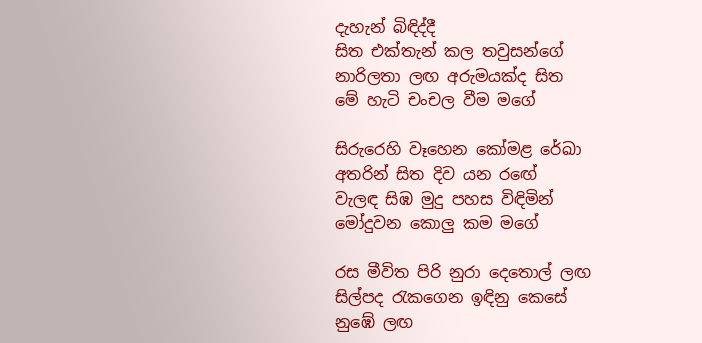දැහැන් බිඳිද්දී
සිත එක්තැන් කල තවුසන්ගේ
නාරිලතා ලඟ අරුමයක්ද සිත
මේ හැටි චංචල වීම මගේ

සිරුරෙහි වෑහෙන කෝමළ රේඛා
අතරින් සිත දිව යන රඟේ
වැලඳ සිඹ මුදු පහස විඳිමින්
මෝදුවන කොලු කම මගේ

රස මීවිත පිරි නුරා දෙතොල් ලඟ
සිල්පද රැකගෙන ඉඳිනු කෙසේ
නුඹේ ලඟ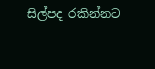සිල්පද රකින්නට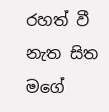රහත් වී නැත සිත මගේ